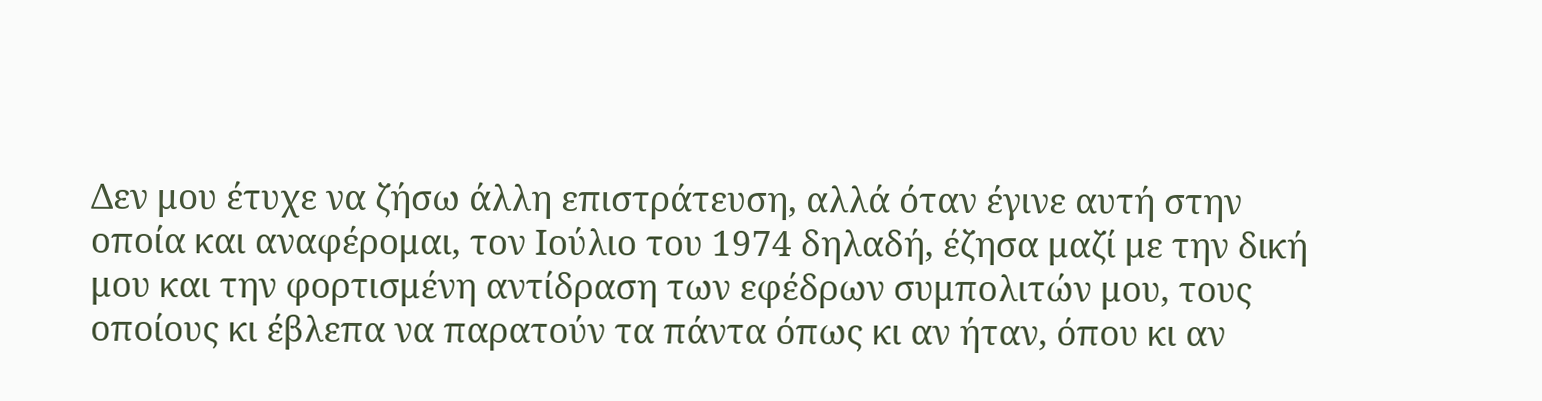Δεν μου έτυχε να ζήσω άλλη επιστράτευση, αλλά όταν έγινε αυτή στην οποία και αναφέρομαι, τον Ιούλιο του 1974 δηλαδή, έζησα μαζί με την δική μου και την φορτισμένη αντίδραση των εφέδρων συμπολιτών μου, τους οποίους κι έβλεπα να παρατούν τα πάντα όπως κι αν ήταν, όπου κι αν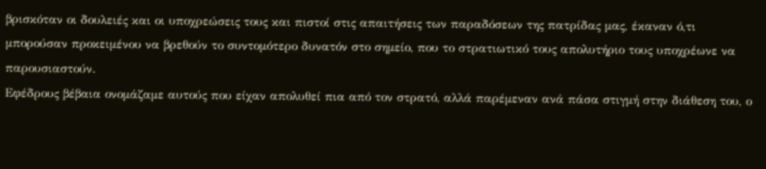βρισκόταν οι δουλειές και οι υποχρεώσεις τους και πιστοί στις απαιτήσεις των παραδόσεων της πατρίδας μας, έκαναν ό,τι μπορούσαν προκειμένου να βρεθούν το συντομότερο δυνατόν στο σημείο, που το στρατιωτικό τους απολυτήριο τους υποχρέωνε να παρουσιαστούν.
Εφέδρους βέβαια ονομάζαμε αυτούς που είχαν απολυθεί πια από τον στρατό, αλλά παρέμεναν ανά πάσα στιγμή στην διάθεση του, ο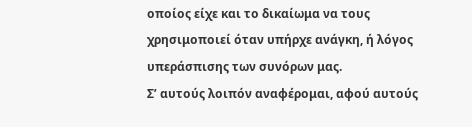οποίος είχε και το δικαίωμα να τους χρησιμοποιεί όταν υπήρχε ανάγκη, ή λόγος υπεράσπισης των συνόρων μας.
Σ’ αυτούς λοιπόν αναφέρομαι, αφού αυτούς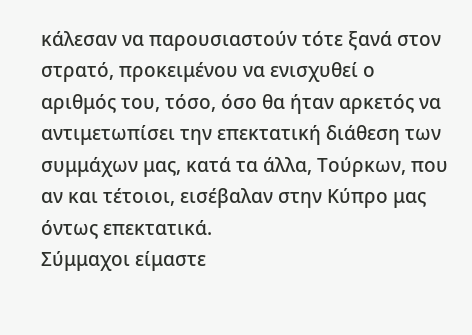κάλεσαν να παρουσιαστούν τότε ξανά στον στρατό, προκειμένου να ενισχυθεί ο αριθμός του, τόσο, όσο θα ήταν αρκετός να αντιμετωπίσει την επεκτατική διάθεση των συμμάχων μας, κατά τα άλλα, Τούρκων, που αν και τέτοιοι, εισέβαλαν στην Κύπρο μας όντως επεκτατικά.
Σύμμαχοι είμαστε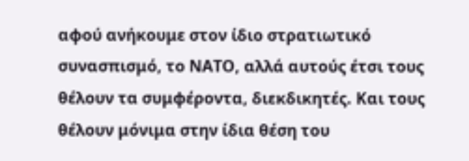αφού ανήκουμε στον ίδιο στρατιωτικό συνασπισμό, το ΝΑΤΟ, αλλά αυτούς έτσι τους θέλουν τα συμφέροντα, διεκδικητές. Και τους θέλουν μόνιμα στην ίδια θέση του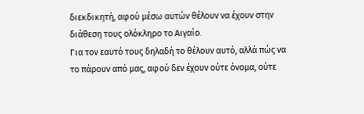διεκδικητή, αφού μέσω αυτών θέλουν να έχουν στην διάθεση τους ολόκληρο το Αιγαίο.
Για τον εαυτό τους δηλαδή το θέλουν αυτό, αλλά πώς να το πάρουν από μας, αφού δεν έχουν ούτε όνομα, ούτε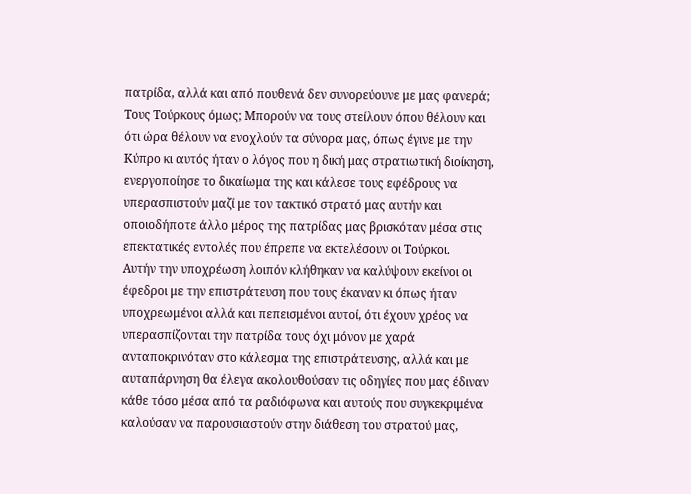πατρίδα, αλλά και από πουθενά δεν συνορεύουνε με μας φανερά;
Τους Τούρκους όμως; Μπορούν να τους στείλουν όπου θέλουν και ότι ώρα θέλουν να ενοχλούν τα σύνορα μας, όπως έγινε με την Κύπρο κι αυτός ήταν ο λόγος που η δική μας στρατιωτική διοίκηση, ενεργοποίησε το δικαίωμα της και κάλεσε τους εφέδρους να υπερασπιστούν μαζί με τον τακτικό στρατό μας αυτήν και οποιοδήποτε άλλο μέρος της πατρίδας μας βρισκόταν μέσα στις επεκτατικές εντολές που έπρεπε να εκτελέσουν οι Τούρκοι.
Αυτήν την υποχρέωση λοιπόν κλήθηκαν να καλύψουν εκείνοι οι έφεδροι με την επιστράτευση που τους έκαναν κι όπως ήταν υποχρεωμένοι αλλά και πεπεισμένοι αυτοί, ότι έχουν χρέος να υπερασπίζονται την πατρίδα τους όχι μόνον με χαρά ανταποκρινόταν στο κάλεσμα της επιστράτευσης, αλλά και με αυταπάρνηση θα έλεγα ακολουθούσαν τις οδηγίες που μας έδιναν κάθε τόσο μέσα από τα ραδιόφωνα και αυτούς που συγκεκριμένα καλούσαν να παρουσιαστούν στην διάθεση του στρατού μας,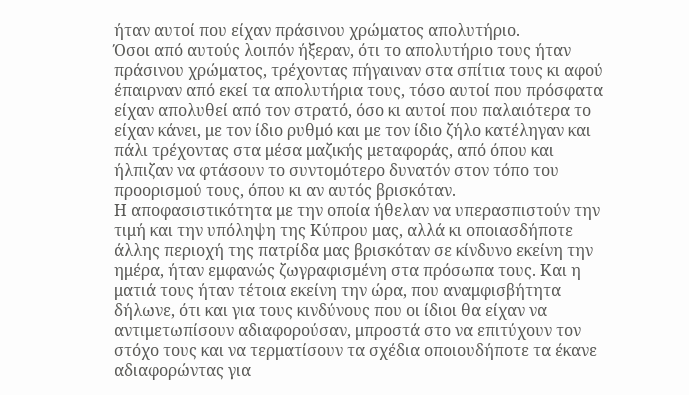ήταν αυτοί που είχαν πράσινου χρώματος απολυτήριο.
Όσοι από αυτούς λοιπόν ήξεραν, ότι το απολυτήριο τους ήταν πράσινου χρώματος, τρέχοντας πήγαιναν στα σπίτια τους κι αφού έπαιρναν από εκεί τα απολυτήρια τους, τόσο αυτοί που πρόσφατα είχαν απολυθεί από τον στρατό, όσο κι αυτοί που παλαιότερα το είχαν κάνει, με τον ίδιο ρυθμό και με τον ίδιο ζήλο κατέληγαν και πάλι τρέχοντας στα μέσα μαζικής μεταφοράς, από όπου και ήλπιζαν να φτάσουν το συντομότερο δυνατόν στον τόπο του προορισμού τους, όπου κι αν αυτός βρισκόταν.
Η αποφασιστικότητα με την οποία ήθελαν να υπερασπιστούν την τιμή και την υπόληψη της Κύπρου μας, αλλά κι οποιασδήποτε άλλης περιοχή της πατρίδα μας βρισκόταν σε κίνδυνο εκείνη την ημέρα, ήταν εμφανώς ζωγραφισμένη στα πρόσωπα τους. Και η ματιά τους ήταν τέτοια εκείνη την ώρα, που αναμφισβήτητα δήλωνε, ότι και για τους κινδύνους που οι ίδιοι θα είχαν να αντιμετωπίσουν αδιαφορούσαν, μπροστά στο να επιτύχουν τον στόχο τους και να τερματίσουν τα σχέδια οποιουδήποτε τα έκανε αδιαφορώντας για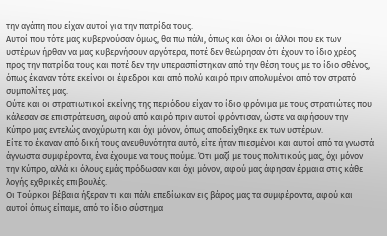την αγάπη που είχαν αυτοί για την πατρίδα τους.
Αυτοί που τότε μας κυβερνούσαν όμως, θα πω πάλι, όπως και όλοι οι άλλοι που εκ των υστέρων ήρθαν να μας κυβερνήσουν αργότερα, ποτέ δεν θεώρησαν ότι έχουν το ίδιο χρέος προς την πατρίδα τους και ποτέ δεν την υπερασπίστηκαν από την θέση τους με το ίδιο σθένος, όπως έκαναν τότε εκείνοι οι έφεδροι και από πολύ καιρό πριν απολυμένοι από τον στρατό συμπολίτες μας.
Ούτε και οι στρατιωτικοί εκείνης της περιόδου είχαν το ίδιο φρόνιμα με τους στρατιώτες που κάλεσαν σε επιστράτευση, αφού από καιρό πριν αυτοί φρόντισαν, ώστε να αφήσουν την Κύπρο μας εντελώς ανοχύρωτη και όχι μόνον, όπως αποδείχθηκε εκ των υστέρων.
Είτε το έκαναν από δική τους ανευθυνότητα αυτό, είτε ήταν πιεσμένοι και αυτοί από τα γνωστά άγνωστα συμφέροντα, ένα έχουμε να τους πούμε. Ότι μαζί με τους πολιτικούς μας, όχι μόνον την Κύπρο, αλλά κι όλους εμάς πρόδωσαν και όχι μόνον, αφού μας άφησαν έρμαια στις κάθε λογής εχθρικές επιβουλές.
Οι Τούρκοι βέβαια ήξεραν τι και πάλι επεδίωκαν εις βάρος μας τα συμφέροντα, αφού και αυτοί όπως είπαμε, από το ίδιο σύστημα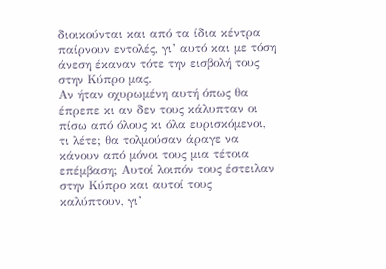διοικούνται και από τα ίδια κέντρα παίρνουν εντολές, γι’ αυτό και με τόση άνεση έκαναν τότε την εισβολή τους στην Κύπρο μας.
Αν ήταν οχυρωμένη αυτή όπως θα έπρεπε κι αν δεν τους κάλυπταν οι πίσω από όλους κι όλα ευρισκόμενοι, τι λέτε; θα τολμούσαν άραγε να κάνουν από μόνοι τους μια τέτοια επέμβαση; Αυτοί λοιπόν τους έστειλαν στην Κύπρο και αυτοί τους καλύπτουν, γι’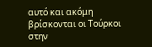αυτό και ακόμη βρίσκονται οι Τούρκοι στην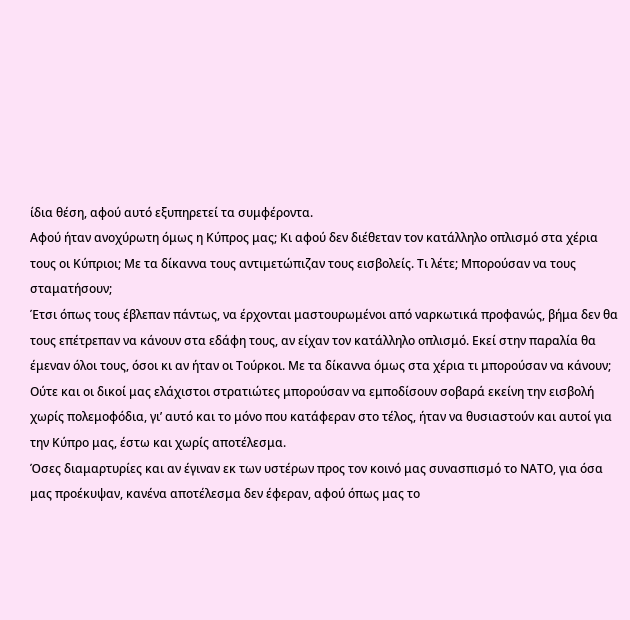ίδια θέση, αφού αυτό εξυπηρετεί τα συμφέροντα.
Αφού ήταν ανοχύρωτη όμως η Κύπρος μας; Κι αφού δεν διέθεταν τον κατάλληλο οπλισμό στα χέρια τους οι Κύπριοι; Με τα δίκαννα τους αντιμετώπιζαν τους εισβολείς. Τι λέτε; Μπορούσαν να τους σταματήσουν;
Έτσι όπως τους έβλεπαν πάντως, να έρχονται μαστουρωμένοι από ναρκωτικά προφανώς, βήμα δεν θα τους επέτρεπαν να κάνουν στα εδάφη τους, αν είχαν τον κατάλληλο οπλισμό. Εκεί στην παραλία θα έμεναν όλοι τους, όσοι κι αν ήταν οι Τούρκοι. Με τα δίκαννα όμως στα χέρια τι μπορούσαν να κάνουν;
Ούτε και οι δικοί μας ελάχιστοι στρατιώτες μπορούσαν να εμποδίσουν σοβαρά εκείνη την εισβολή χωρίς πολεμοφόδια, γι’ αυτό και το μόνο που κατάφεραν στο τέλος, ήταν να θυσιαστούν και αυτοί για την Κύπρο μας, έστω και χωρίς αποτέλεσμα.
Όσες διαμαρτυρίες και αν έγιναν εκ των υστέρων προς τον κοινό μας συνασπισμό το ΝΑΤΟ, για όσα μας προέκυψαν, κανένα αποτέλεσμα δεν έφεραν, αφού όπως μας το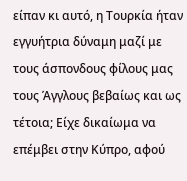είπαν κι αυτό, η Τουρκία ήταν εγγυήτρια δύναμη μαζί με τους άσπονδους φίλους μας τους Άγγλους βεβαίως και ως τέτοια; Είχε δικαίωμα να επέμβει στην Κύπρο, αφού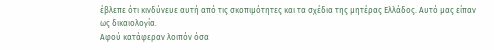έβλεπε ότι κινδύνευε αυτή από τις σκοπιμότητες και τα σχέδια της μητέρας Ελλάδος. Αυτό μας είπαν ως δικαιολογία.
Αφού κατάφεραν λοιπόν όσα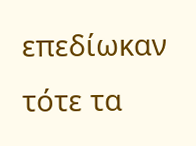επεδίωκαν τότε τα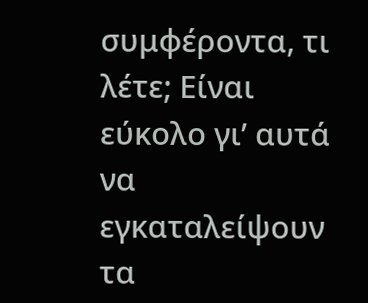συμφέροντα, τι λέτε; Είναι εύκολο γι’ αυτά να εγκαταλείψουν τα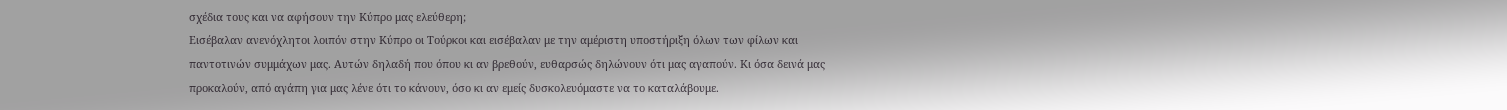σχέδια τους και να αφήσουν την Κύπρο μας ελεύθερη;
Εισέβαλαν ανενόχλητοι λοιπόν στην Κύπρο οι Τούρκοι και εισέβαλαν με την αμέριστη υποστήριξη όλων των φίλων και παντοτινών συμμάχων μας. Αυτών δηλαδή που όπου κι αν βρεθούν, ευθαρσώς δηλώνουν ότι μας αγαπούν. Κι όσα δεινά μας προκαλούν, από αγάπη για μας λένε ότι το κάνουν, όσο κι αν εμείς δυσκολευόμαστε να το καταλάβουμε.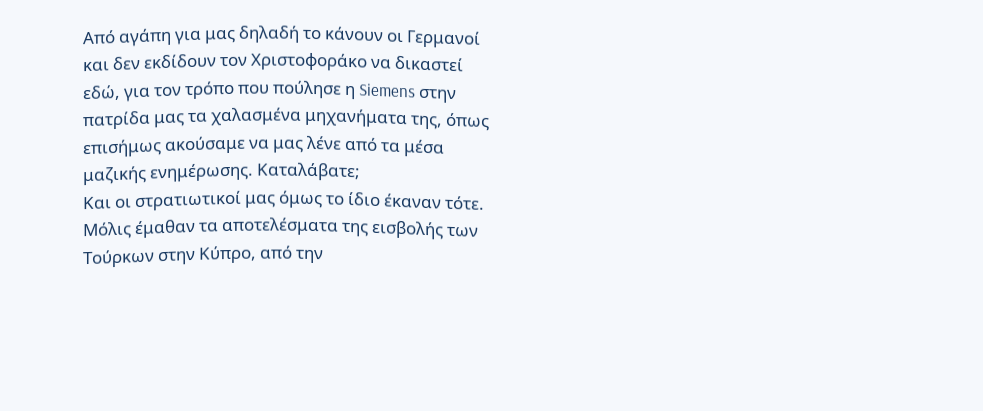Από αγάπη για μας δηλαδή το κάνουν οι Γερμανοί και δεν εκδίδουν τον Χριστοφοράκο να δικαστεί εδώ, για τον τρόπο που πούλησε η Siemens στην πατρίδα μας τα χαλασμένα μηχανήματα της, όπως επισήμως ακούσαμε να μας λένε από τα μέσα μαζικής ενημέρωσης. Καταλάβατε;
Και οι στρατιωτικοί μας όμως το ίδιο έκαναν τότε. Μόλις έμαθαν τα αποτελέσματα της εισβολής των Τούρκων στην Κύπρο, από την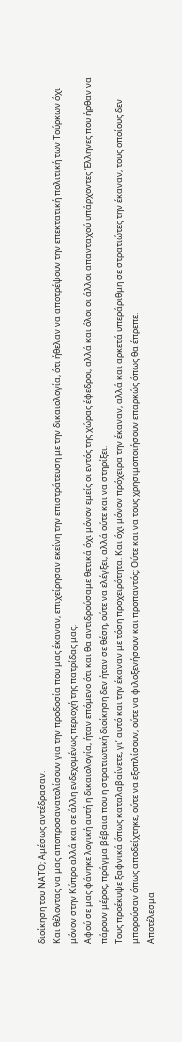διοίκηση του ΝΑΤΟ; Αμέσως αντέδρασαν.
Και θέλοντας να μας αποπροσανατολίσουν για την προδοσία που μας έκαναν, επιχείρησαν εκείνη την επιστράτευση με την δικαιολογία, ότι ήθελαν να αποτρέψουν την επεκτατική πολιτική των Τούρκων όχι μόνον στην Κύπρο αλλά και σε άλλη ενδεχομένως περιοχή της πατρίδας μας.
Αφού σε μας φάνηκε λογική αυτή η δικαιολογία, ήταν επόμενο ότι και θα αντιδρούσαμε θετικά όχι μόνον εμείς οι εντός της χώρας έφεδροι, αλλά και όλοι οι άλλοι απανταχού υπάρχοντες Έλληνες που ήρθαν να πάρουν μέρος, πράγμα βέβαια που η στρατιωτική διοίκηση δεν ήταν σε θέση, ούτε να ελέγξει, αλλά ούτε και να στηρίξει.
Τους προέκυψε ξαφνικά όπως καταλαβαίνετε, γι’ αυτό και την έκαναν με τόση προχειρότητα. Και όχι μόνον πρόχειρα την έκαναν, αλλά και αρκετά υπεράριθμη σε στρατιώτες την έκαναν, τους οποίους δεν μπορούσαν όπως αποδείχτηκε, ούτε να εξοπλίσουν, ούτε να φιλοξενήσουν και προπαντός; Ούτε και να τους χρησιμοποιήσουν επαρκώς όπως θα έπρεπε.
Αποτέλεσμα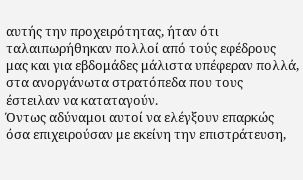αυτής την προχειρότητας, ήταν ότι ταλαιπωρήθηκαν πολλοί από τούς εφέδρους μας και για εβδομάδες μάλιστα υπέφεραν πολλά, στα ανοργάνωτα στρατόπεδα που τους έστειλαν να καταταγούν.
Όντως αδύναμοι αυτοί να ελέγξουν επαρκώς όσα επιχειρούσαν με εκείνη την επιστράτευση,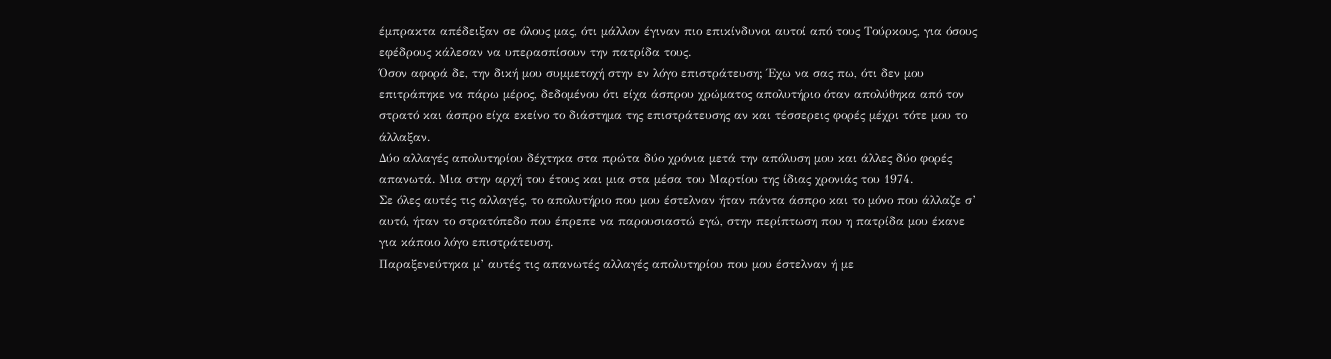έμπρακτα απέδειξαν σε όλους μας, ότι μάλλον έγιναν πιο επικίνδυνοι αυτοί από τους Τούρκους, για όσους εφέδρους κάλεσαν να υπερασπίσουν την πατρίδα τους.
Όσον αφορά δε, την δική μου συμμετοχή στην εν λόγο επιστράτευση; Έχω να σας πω, ότι δεν μου επιτράπηκε να πάρω μέρος, δεδομένου ότι είχα άσπρου χρώματος απολυτήριο όταν απολύθηκα από τον στρατό και άσπρο είχα εκείνο το διάστημα της επιστράτευσης αν και τέσσερεις φορές μέχρι τότε μου το άλλαξαν.
Δύο αλλαγές απολυτηρίου δέχτηκα στα πρώτα δύο χρόνια μετά την απόλυση μου και άλλες δύο φορές απανωτά. Μια στην αρχή του έτους και μια στα μέσα του Μαρτίου της ίδιας χρονιάς του 1974.
Σε όλες αυτές τις αλλαγές, το απολυτήριο που μου έστελναν ήταν πάντα άσπρο και το μόνο που άλλαζε σ’ αυτό, ήταν το στρατόπεδο που έπρεπε να παρουσιαστώ εγώ, στην περίπτωση που η πατρίδα μου έκανε για κάποιο λόγο επιστράτευση.
Παραξενεύτηκα μ’ αυτές τις απανωτές αλλαγές απολυτηρίου που μου έστελναν ή με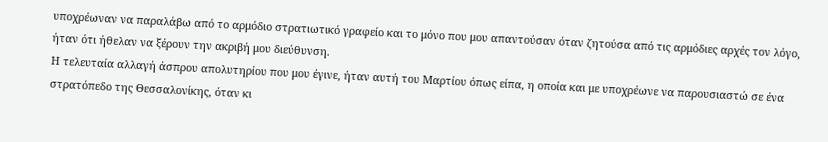υποχρέωναν να παραλάβω από το αρμόδιο στρατιωτικό γραφείο και το μόνο που μου απαντούσαν όταν ζητούσα από τις αρμόδιες αρχές τον λόγο, ήταν ότι ήθελαν να ξέρουν την ακριβή μου διεύθυνση.
Η τελευταία αλλαγή άσπρου απολυτηρίου που μου έγινε, ήταν αυτή του Μαρτίου όπως είπα, η οποία και με υποχρέωνε να παρουσιαστώ σε ένα στρατόπεδο της Θεσσαλονίκης, όταν κι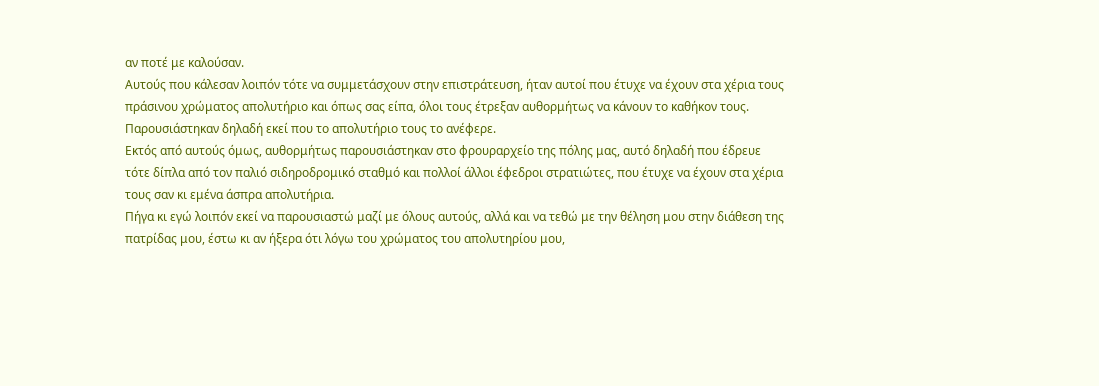αν ποτέ με καλούσαν.
Αυτούς που κάλεσαν λοιπόν τότε να συμμετάσχουν στην επιστράτευση, ήταν αυτοί που έτυχε να έχουν στα χέρια τους πράσινου χρώματος απολυτήριο και όπως σας είπα, όλοι τους έτρεξαν αυθορμήτως να κάνουν το καθήκον τους. Παρουσιάστηκαν δηλαδή εκεί που το απολυτήριο τους το ανέφερε.
Εκτός από αυτούς όμως, αυθορμήτως παρουσιάστηκαν στο φρουραρχείο της πόλης μας, αυτό δηλαδή που έδρευε τότε δίπλα από τον παλιό σιδηροδρομικό σταθμό και πολλοί άλλοι έφεδροι στρατιώτες, που έτυχε να έχουν στα χέρια τους σαν κι εμένα άσπρα απολυτήρια.
Πήγα κι εγώ λοιπόν εκεί να παρουσιαστώ μαζί με όλους αυτούς, αλλά και να τεθώ με την θέληση μου στην διάθεση της πατρίδας μου, έστω κι αν ήξερα ότι λόγω του χρώματος του απολυτηρίου μου,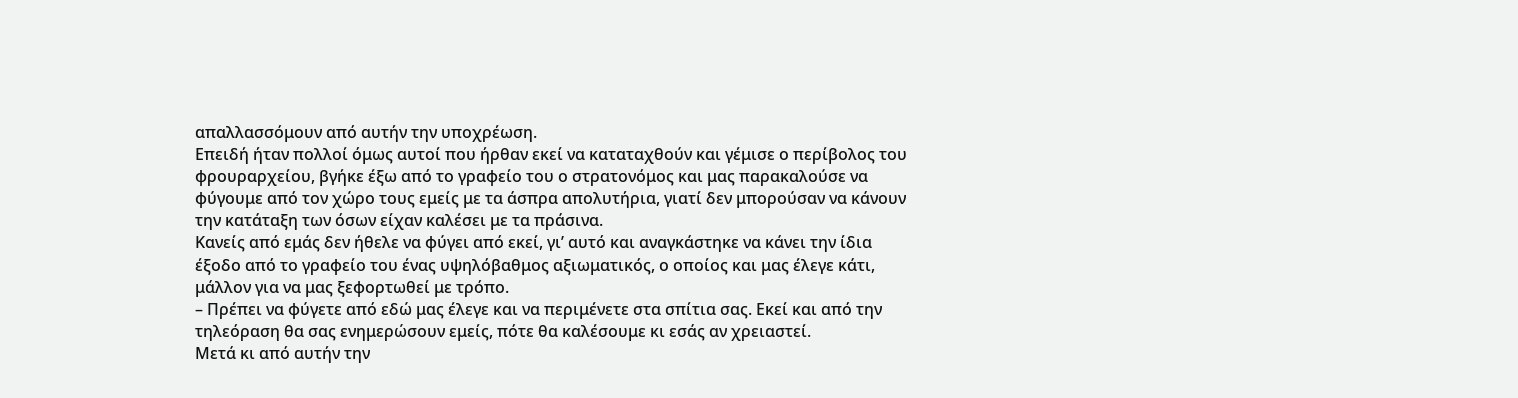απαλλασσόμουν από αυτήν την υποχρέωση.
Επειδή ήταν πολλοί όμως αυτοί που ήρθαν εκεί να καταταχθούν και γέμισε ο περίβολος του φρουραρχείου, βγήκε έξω από το γραφείο του ο στρατονόμος και μας παρακαλούσε να φύγουμε από τον χώρο τους εμείς με τα άσπρα απολυτήρια, γιατί δεν μπορούσαν να κάνουν την κατάταξη των όσων είχαν καλέσει με τα πράσινα.
Κανείς από εμάς δεν ήθελε να φύγει από εκεί, γι’ αυτό και αναγκάστηκε να κάνει την ίδια έξοδο από το γραφείο του ένας υψηλόβαθμος αξιωματικός, ο οποίος και μας έλεγε κάτι, μάλλον για να μας ξεφορτωθεί με τρόπο.
– Πρέπει να φύγετε από εδώ μας έλεγε και να περιμένετε στα σπίτια σας. Εκεί και από την τηλεόραση θα σας ενημερώσουν εμείς, πότε θα καλέσουμε κι εσάς αν χρειαστεί.
Μετά κι από αυτήν την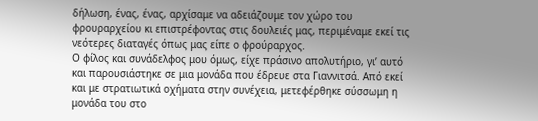δήλωση, ένας, ένας, αρχίσαμε να αδειάζουμε τον χώρο του φρουραρχείου κι επιστρέφοντας στις δουλειές μας, περιμέναμε εκεί τις νεότερες διαταγές όπως μας είπε ο φρούραρχος.
Ο φίλος και συνάδελφος μου όμως, είχε πράσινο απολυτήριο, γι’ αυτό και παρουσιάστηκε σε μια μονάδα που έδρευε στα Γιαννιτσά. Από εκεί και με στρατιωτικά οχήματα στην συνέχεια, μετεφέρθηκε σύσσωμη η μονάδα του στο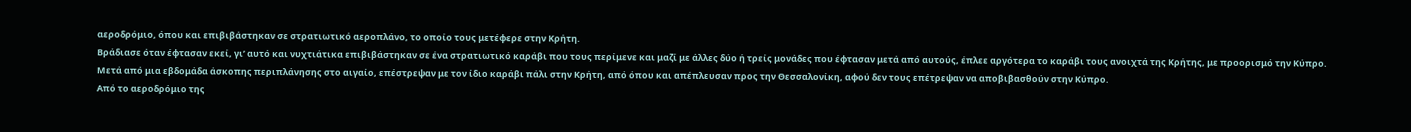αεροδρόμιο, όπου και επιβιβάστηκαν σε στρατιωτικό αεροπλάνο, το οποίο τους μετέφερε στην Κρήτη.
Βράδιασε όταν έφτασαν εκεί, γι’ αυτό και νυχτιάτικα επιβιβάστηκαν σε ένα στρατιωτικό καράβι που τους περίμενε και μαζί με άλλες δύο ή τρείς μονάδες που έφτασαν μετά από αυτούς, έπλεε αργότερα το καράβι τους ανοιχτά της Κρήτης, με προορισμό την Κύπρο.
Μετά από μια εβδομάδα άσκοπης περιπλάνησης στο αιγαίο, επέστρεψαν με τον ίδιο καράβι πάλι στην Κρήτη, από όπου και απέπλευσαν προς την Θεσσαλονίκη, αφού δεν τους επέτρεψαν να αποβιβασθούν στην Κύπρο.
Από το αεροδρόμιο της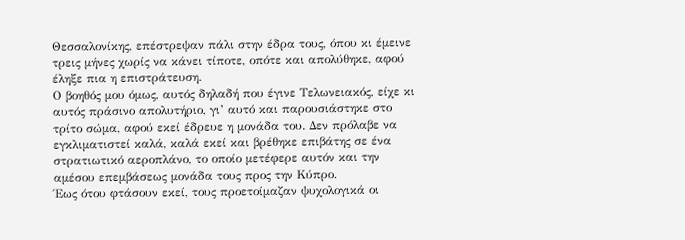Θεσσαλονίκης, επέστρεψαν πάλι στην έδρα τους, όπου κι έμεινε τρεις μήνες χωρίς να κάνει τίποτε, οπότε και απολύθηκε, αφού έληξε πια η επιστράτευση.
Ο βοηθός μου όμως, αυτός δηλαδή που έγινε Τελωνειακός, είχε κι αυτός πράσινο απολυτήριο, γι’ αυτό και παρουσιάστηκε στο τρίτο σώμα, αφού εκεί έδρευε η μονάδα του. Δεν πρόλαβε να εγκλιματιστεί καλά, καλά εκεί και βρέθηκε επιβάτης σε ένα στρατιωτικό αεροπλάνο, το οποίο μετέφερε αυτόν και την αμέσου επεμβάσεως μονάδα τους προς την Κύπρο.
Έως ότου φτάσουν εκεί, τους προετοίμαζαν ψυχολογικά οι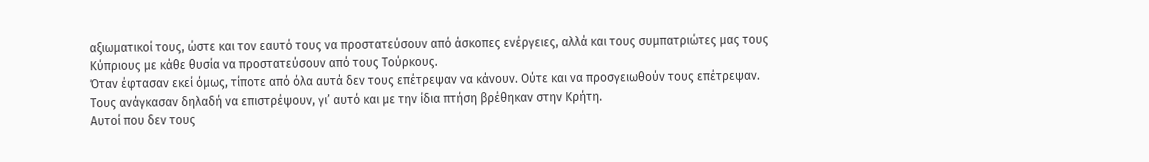αξιωματικοί τους, ώστε και τον εαυτό τους να προστατεύσουν από άσκοπες ενέργειες, αλλά και τους συμπατριώτες μας τους Κύπριους με κάθε θυσία να προστατεύσουν από τους Τούρκους.
Όταν έφτασαν εκεί όμως, τίποτε από όλα αυτά δεν τους επέτρεψαν να κάνουν. Ούτε και να προσγειωθούν τους επέτρεψαν. Τους ανάγκασαν δηλαδή να επιστρέψουν, γι’ αυτό και με την ίδια πτήση βρέθηκαν στην Κρήτη.
Αυτοί που δεν τους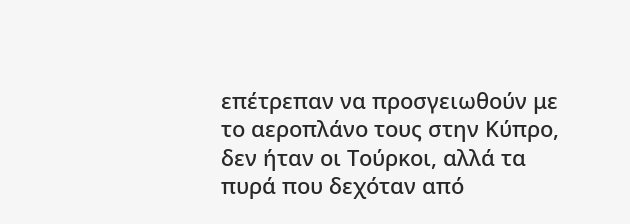επέτρεπαν να προσγειωθούν με το αεροπλάνο τους στην Κύπρο, δεν ήταν οι Τούρκοι, αλλά τα πυρά που δεχόταν από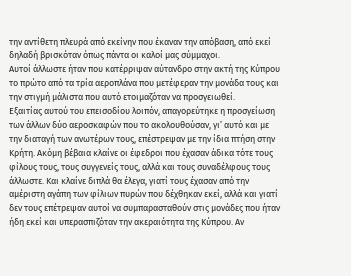την αντίθετη πλευρά από εκείνην που έκαναν την απόβαση, από εκεί δηλαδή βρισκόταν όπως πάντα οι καλοί μας σύμμαχοι.
Αυτοί άλλωστε ήταν που κατέρριψαν αύτανδρο στην ακτή της Κύπρου το πρώτο από τα τρία αεροπλάνα που μετέφεραν την μονάδα τους και την στιγμή μάλιστα που αυτό ετοιμαζόταν να προσγειωθεί.
Εξαιτίας αυτού του επεισοδίου λοιπόν, απαγορεύτηκε η προσγείωση των άλλων δύο αεροσκαφών που το ακολουθούσαν, γι’ αυτό και με την διαταγή των ανωτέρων τους, επέστρεψαν με την ίδια πτήση στην Κρήτη. Ακόμη βέβαια κλαίνε οι έφεδροι που έχασαν άδικα τότε τους φίλους τους, τους συγγενείς τους, αλλά και τους συναδέλφους τους άλλωστε. Και κλαίνε διπλά θα έλεγα, γιατί τους έχασαν από την αμέριστη αγάπη των φίλιων πυρών που δέχθηκαν εκεί, αλλά και γιατί δεν τους επέτρεψαν αυτοί να συμπαρασταθούν στις μονάδες που ήταν ήδη εκεί και υπερασπιζόταν την ακεραιότητα της Κύπρου. Αν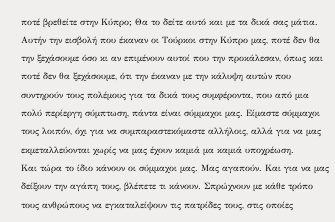ποτέ βρεθείτε στην Κύπρο; Θα το δείτε αυτό και με τα δικά σας μάτια.
Αυτήν την εισβολή που έκαναν οι Τούρκοι στην Κύπρο μας, ποτέ δεν θα την ξεχάσουμε όσο κι αν επιμένουν αυτοί που την προκάλεσαν, όπως και ποτέ δεν θα ξεχάσουμε, ότι την έκαναν με την κάλυψη αυτών που συντηρούν τους πολέμους για τα δικά τους συμφέροντα, που από μια πολύ περίεργη σύμπτωση, πάντα είναι σύμμαχοι μας. Είμαστε σύμμαχοι τους λοιπόν, όχι για να συμπαραστεκόμαστε αλλήλοις, αλλά για να μας εκμεταλλεύονται χωρίς να μας έχουν καμιά μα καμιά υποχρέωση.
Και τώρα το ίδιο κάνουν οι σύμμαχοι μας. Μας αγαπούν. Και για να μας δείξουν την αγάπη τους, βλέπετε τι κάνουν. Σπρώχνουν με κάθε τρόπο τους ανθρώπους να εγκαταλείψουν τις πατρίδες τους, στις οποίες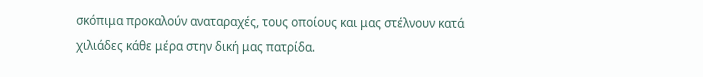σκόπιμα προκαλούν αναταραχές, τους οποίους και μας στέλνουν κατά χιλιάδες κάθε μέρα στην δική μας πατρίδα.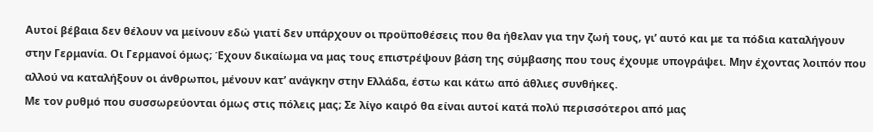Αυτοί βέβαια δεν θέλουν να μείνουν εδώ γιατί δεν υπάρχουν οι προϋποθέσεις που θα ήθελαν για την ζωή τους, γι’ αυτό και με τα πόδια καταλήγουν στην Γερμανία. Οι Γερμανοί όμως; Έχουν δικαίωμα να μας τους επιστρέψουν βάση της σύμβασης που τους έχουμε υπογράψει. Μην έχοντας λοιπόν που αλλού να καταλήξουν οι άνθρωποι, μένουν κατ’ ανάγκην στην Ελλάδα, έστω και κάτω από άθλιες συνθήκες.
Με τον ρυθμό που συσσωρεύονται όμως στις πόλεις μας; Σε λίγο καιρό θα είναι αυτοί κατά πολύ περισσότεροι από μας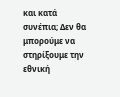και κατά συνέπια; Δεν θα μπορούμε να στηρίξουμε την εθνική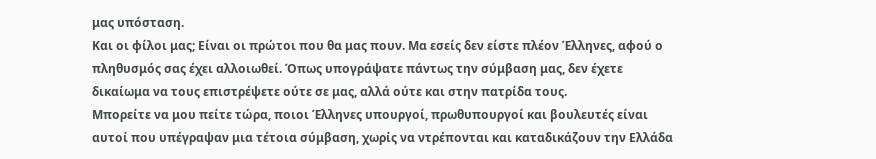μας υπόσταση.
Και οι φίλοι μας; Είναι οι πρώτοι που θα μας πουν. Μα εσείς δεν είστε πλέον Έλληνες, αφού ο πληθυσμός σας έχει αλλοιωθεί. Όπως υπογράψατε πάντως την σύμβαση μας, δεν έχετε δικαίωμα να τους επιστρέψετε ούτε σε μας, αλλά ούτε και στην πατρίδα τους.
Μπορείτε να μου πείτε τώρα, ποιοι Έλληνες υπουργοί, πρωθυπουργοί και βουλευτές είναι αυτοί που υπέγραψαν μια τέτοια σύμβαση, χωρίς να ντρέπονται και καταδικάζουν την Ελλάδα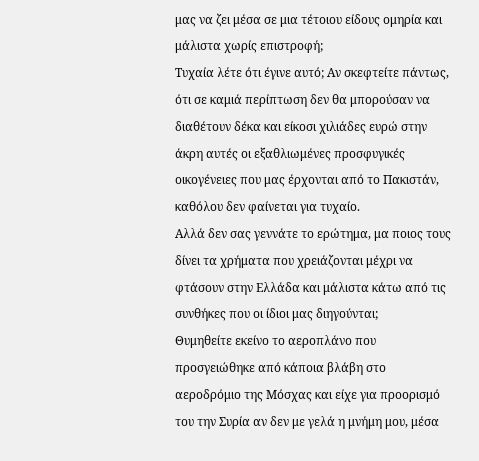μας να ζει μέσα σε μια τέτοιου είδους ομηρία και μάλιστα χωρίς επιστροφή;
Τυχαία λέτε ότι έγινε αυτό; Αν σκεφτείτε πάντως, ότι σε καμιά περίπτωση δεν θα μπορούσαν να διαθέτουν δέκα και είκοσι χιλιάδες ευρώ στην άκρη αυτές οι εξαθλιωμένες προσφυγικές οικογένειες που μας έρχονται από το Πακιστάν, καθόλου δεν φαίνεται για τυχαίο.
Αλλά δεν σας γεννάτε το ερώτημα, μα ποιος τους δίνει τα χρήματα που χρειάζονται μέχρι να φτάσουν στην Ελλάδα και μάλιστα κάτω από τις συνθήκες που οι ίδιοι μας διηγούνται;
Θυμηθείτε εκείνο το αεροπλάνο που προσγειώθηκε από κάποια βλάβη στο αεροδρόμιο της Μόσχας και είχε για προορισμό του την Συρία αν δεν με γελά η μνήμη μου, μέσα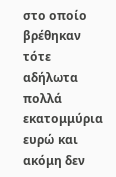στο οποίο βρέθηκαν τότε αδήλωτα πολλά εκατομμύρια ευρώ και ακόμη δεν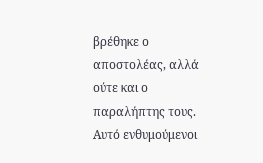βρέθηκε ο αποστολέας, αλλά ούτε και ο παραλήπτης τους.
Αυτό ενθυμούμενοι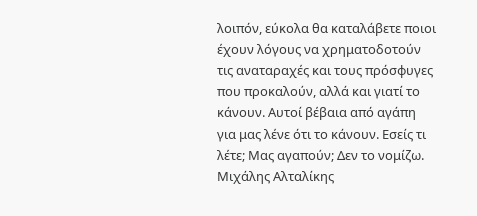λοιπόν, εύκολα θα καταλάβετε ποιοι έχουν λόγους να χρηματοδοτούν τις αναταραχές και τους πρόσφυγες που προκαλούν, αλλά και γιατί το κάνουν. Αυτοί βέβαια από αγάπη για μας λένε ότι το κάνουν. Εσείς τι λέτε; Μας αγαπούν; Δεν το νομίζω.
Μιχάλης Αλταλίκης